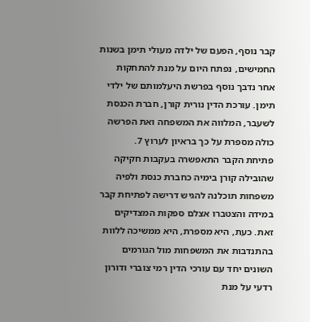קבר נוסף, הפעם של ילדה מעולי תימן בשנות החמישים, נפתח היום על מנת להתחקות אחר נדבך נוסף בפרשת היעלמותם של ילדי תימן. עורכת הדין נורית קורן, חברת הכנסת לשעבר, המלווה את המשפחה ואת הפרשה כולה מספרת על כך בראיון לערוץ 7.
פתיחת הקבר התאפשרה בעקבות חקיקה שהובילה קורן בימיה כחברת כנסת ולפיה משפחות תוכלנה להגיש דרישה לפתיחת קבר במידה והצטברו אצלם ספקות המצדיקים זאת. כעת, היא מספרת, היא ממשיכה ללוות בהתנדבות את המשפחות מול הגורמים השונים יחד עם עורכי הדין רמי צוברי ודורון רדעי על מנת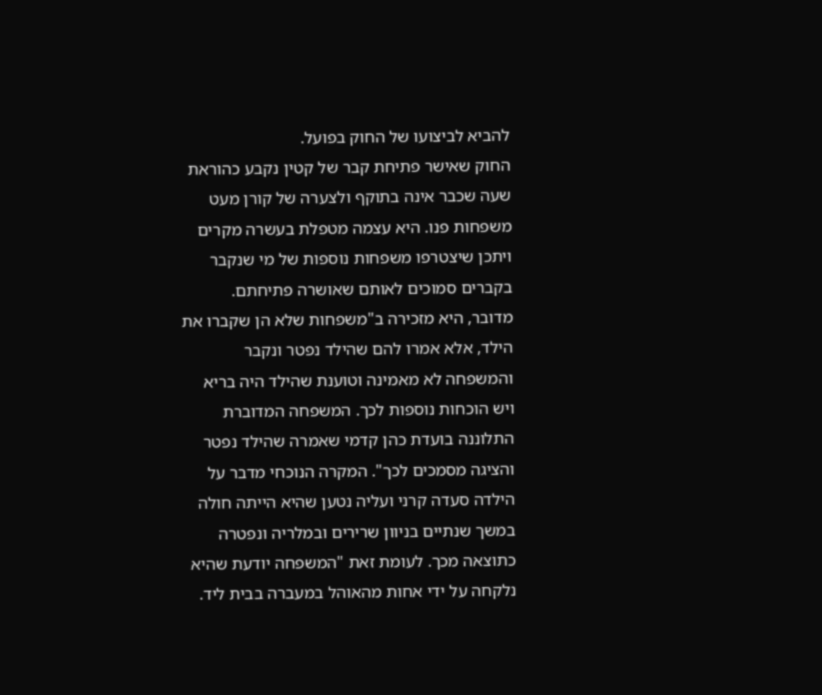להביא לביצועו של החוק בפועל.
החוק שאישר פתיחת קבר של קטין נקבע כהוראת שעה שכבר אינה בתוקף ולצערה של קורן מעט משפחות פנו. היא עצמה מטפלת בעשרה מקרים ויתכן שיצטרפו משפחות נוספות של מי שנקבר בקברים סמוכים לאותם שאושרה פתיחתם.
מדובר, היא מזכירה ב"משפחות שלא הן שקברו את הילד, אלא אמרו להם שהילד נפטר ונקבר והמשפחה לא מאמינה וטוענת שהילד היה בריא ויש הוכחות נוספות לכך. המשפחה המדוברת התלוננה בועדת כהן קדמי שאמרה שהילד נפטר והציגה מסמכים לכך". המקרה הנוכחי מדבר על הילדה סעדה קרני ועליה נטען שהיא הייתה חולה במשך שנתיים בניוון שרירים ובמלריה ונפטרה כתוצאה מכך. לעומת זאת "המשפחה יודעת שהיא נלקחה על ידי אחות מהאוהל במעברה בבית ליד.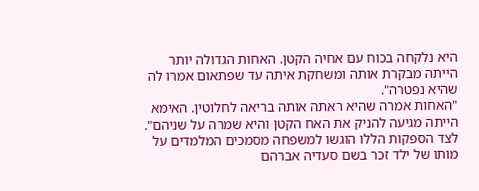היא נלקחה בכוח עם אחיה הקטן. האחות הגדולה יותר הייתה מבקרת אותה ומשחקת איתה עד שפתאום אמרו לה שהיא נפטרה".
"האחות אמרה שהיא ראתה אותה בריאה לחלוטין. האימא הייתה מגיעה להניק את האח הקטן והיא שמרה על שניהם". לצד הספקות הללו הוגשו למשפחה מסמכים המלמדים על מותו של ילד זכר בשם סעדיה אברהם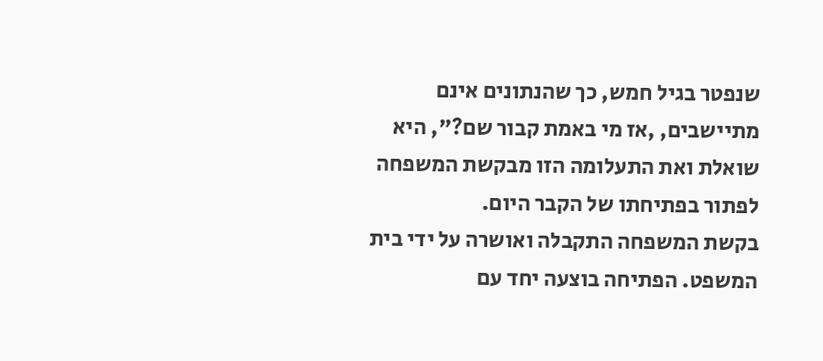שנפטר בגיל חמש, כך שהנתונים אינם מתיישבים, ,אז מי באמת קבור שם?", היא שואלת ואת התעלומה הזו מבקשת המשפחה לפתור בפתיחתו של הקבר היום.
בקשת המשפחה התקבלה ואושרה על ידי בית המשפט. הפתיחה בוצעה יחד עם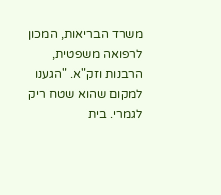משרד הבריאות, המכון לרפואה משפטית, הרבנות וזק"א. "הגענו למקום שהוא שטח ריק לגמרי. בית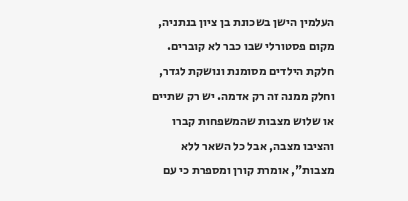העלמין הישן בשכונת בן ציון בנתניה, מקום פסטורלי שבו כבר לא קוברים. חלקת הילדים מסומנת ונושקת לגדר, וחלק ממנה זה רק אדמה. יש רק שתיים או שלוש מצבות שהמשפחות קברו והציבו מצבה, אבל כל השאר ללא מצבות", אומרת קורן ומספרת כי עם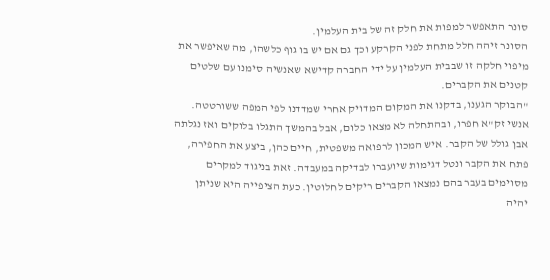סונר התאפשר למפות את חלק זה של בית העלמין.
הסונר זיהה חלל מתחת לפני הקרקע וכך גם אם יש בו גוף כלשהו, מה שאיפשר את מיפוי חלקה זו שבבית העלמין על ידי החברה קדישא שאנשיה סימנו עם שלטים קטנים את הקברים.
"הבוקר הגענו, בדקנו את המקום המדויק אחרי שמדדנו לפי המפה ששורטטה. אנשי זק"א חפרו, ובהתחלה לא מצאו כלום, אבל בהמשך התגלו בלוקים ואז נגלתה אבן גולל של הקבר. איש המכון לרפואה משפטית, חיים כהן, ביצע את החפירה, פתח את הקבר ונטל דגימות שיועברו לבדיקה במעבדה. זאת בניגוד למקרים מסוימים בעבר בהם נמצאו הקברים ריקים לחלוטין. כעת הציפייה היא שניתן יהיה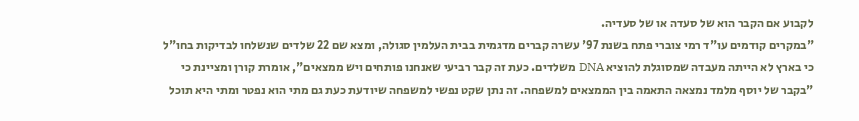לקבוע אם הקבר הוא של סעדה או של סעדיה.
"במקרים קודמים עו"ד רמי צוברי פתח בשנת 97' עשרה קברים מדגמית בבית העלמין סגולה, ומצא שם 22 שלדים שנשלחו לבדיקות בחו"ל כי בארץ לא הייתה מעבדה שמסוגלת להוציא DNA משלדים. כעת זה קבר רביעי שאנחנו פותחים ויש ממצאים", אומרת קורן ומציינת כי "בקבר של יוסף מלמד נמצאה התאמה בין הממצאים למשפחה. זה נתן שקט נפשי למשפחה שיודעת כעת גם מתי הוא נפטר ומתי היא תוכל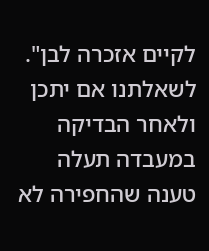לקיים אזכרה לבן".
לשאלתנו אם יתכן ולאחר הבדיקה במעבדה תעלה טענה שהחפירה לא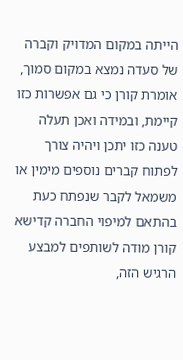הייתה במקום המדויק וקברה של סעדה נמצא במקום סמוך, אומרת קורן כי גם אפשרות כזו קיימת, ובמידה ואכן תעלה טענה כזו יתכן ויהיה צורך לפתוח קברים נוספים מימין או משמאל לקבר שנפתח כעת בהתאם למיפוי החברה קדישא
קורן מודה לשותפים למבצע הרגיש הזה,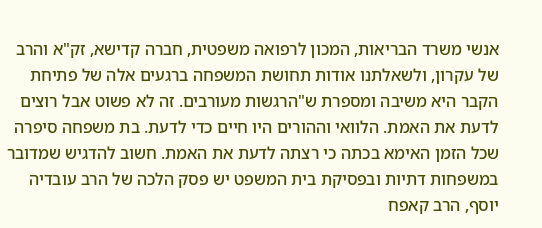אנשי משרד הבריאות, המכון לרפואה משפטית, חברה קדישא, זק"א והרב של עקרון, ולשאלתנו אודות תחושת המשפחה ברגעים אלה של פתיחת הקבר היא משיבה ומספרת ש"הרגשות מעורבים. זה לא פשוט אבל רוצים לדעת את האמת. הלוואי וההורים היו חיים כדי לדעת. בת משפחה סיפרה שכל הזמן האימא בכתה כי רצתה לדעת את האמת. חשוב להדגיש שמדובר במשפחות דתיות ובפסיקת בית המשפט יש פסק הלכה של הרב עובדיה יוסף, הרב קאפח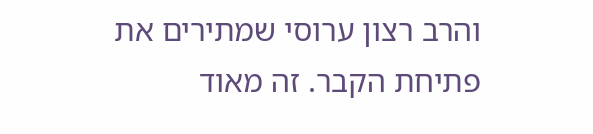והרב רצון ערוסי שמתירים את פתיחת הקבר. זה מאוד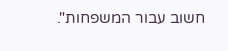חשוב עבור המשפחות".